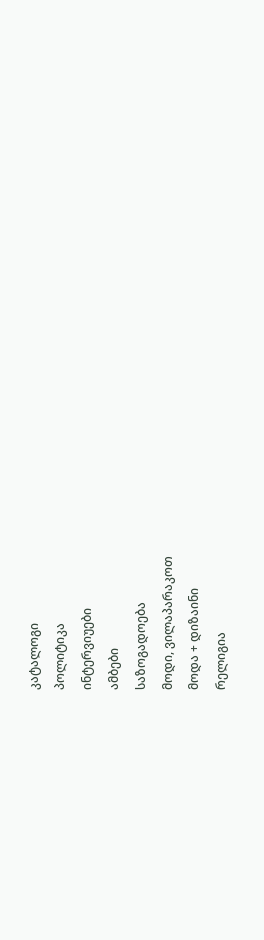კატალოგი
პოლიტიკა
ინტერვიუები
ამბები
საზოგადოება
მოდი, ვილაპარაკოთ
მოდა + დიზაინი
რელიგია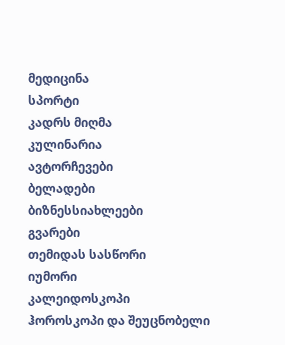მედიცინა
სპორტი
კადრს მიღმა
კულინარია
ავტორჩევები
ბელადები
ბიზნესსიახლეები
გვარები
თემიდას სასწორი
იუმორი
კალეიდოსკოპი
ჰოროსკოპი და შეუცნობელი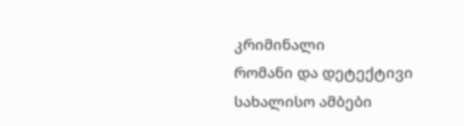კრიმინალი
რომანი და დეტექტივი
სახალისო ამბები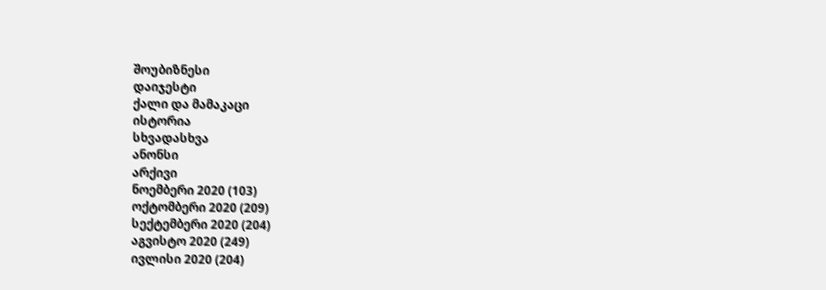შოუბიზნესი
დაიჯესტი
ქალი და მამაკაცი
ისტორია
სხვადასხვა
ანონსი
არქივი
ნოემბერი 2020 (103)
ოქტომბერი 2020 (209)
სექტემბერი 2020 (204)
აგვისტო 2020 (249)
ივლისი 2020 (204)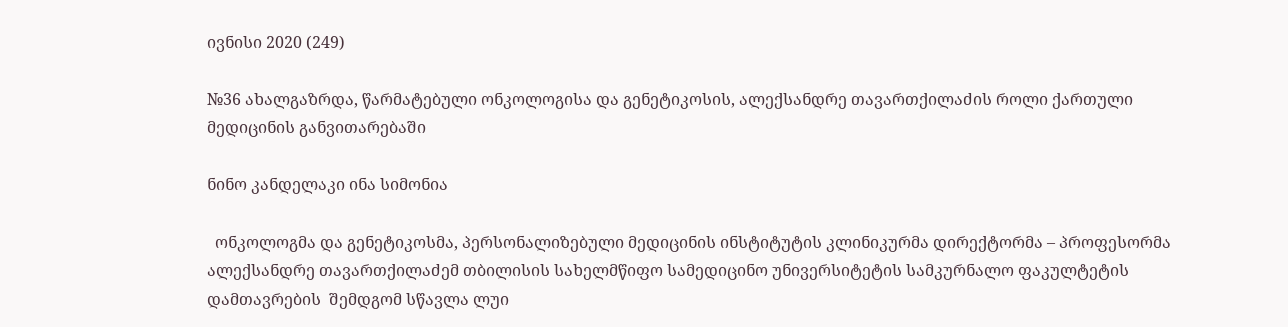ივნისი 2020 (249)

№36 ახალგაზრდა, წარმატებული ონკოლოგისა და გენეტიკოსის, ალექსანდრე თავართქილაძის როლი ქართული მედიცინის განვითარებაში

ნინო კანდელაკი ინა სიმონია

  ონკოლოგმა და გენეტიკოსმა, პერსონალიზებული მედიცინის ინსტიტუტის კლინიკურმა დირექტორმა – პროფესორმა ალექსანდრე თავართქილაძემ თბილისის სახელმწიფო სამედიცინო უნივერსიტეტის სამკურნალო ფაკულტეტის დამთავრების  შემდგომ სწავლა ლუი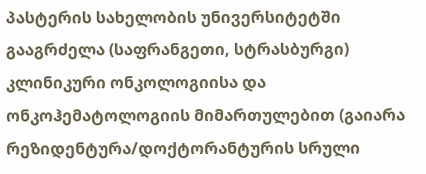პასტერის სახელობის უნივერსიტეტში გააგრძელა (საფრანგეთი, სტრასბურგი) კლინიკური ონკოლოგიისა და ონკოჰემატოლოგიის მიმართულებით (გაიარა რეზიდენტურა/დოქტორანტურის სრული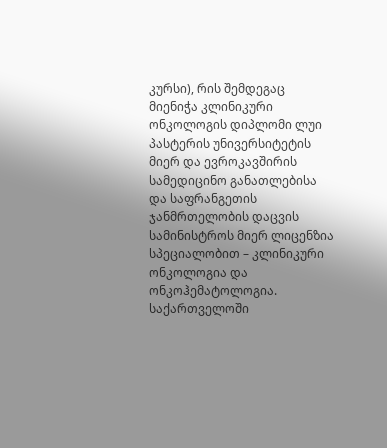კურსი), რის შემდეგაც მიენიჭა კლინიკური ონკოლოგის დიპლომი ლუი პასტერის უნივერსიტეტის მიერ და ევროკავშირის სამედიცინო განათლებისა და საფრანგეთის ჯანმრთელობის დაცვის სამინისტროს მიერ ლიცენზია სპეციალობით – კლინიკური ონკოლოგია და ონკოჰემატოლოგია. საქართველოში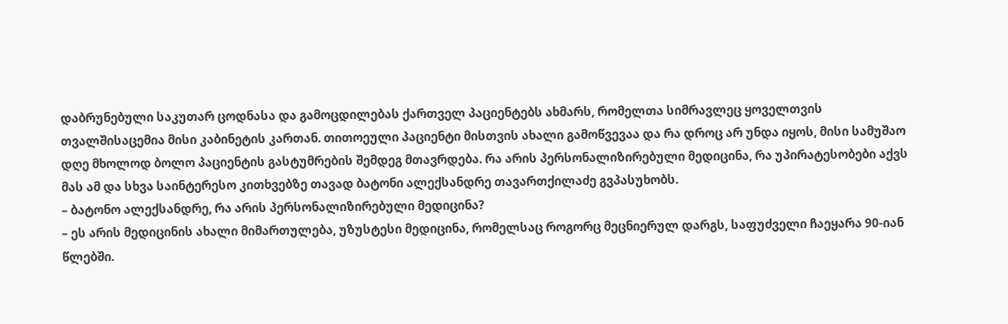დაბრუნებული საკუთარ ცოდნასა და გამოცდილებას ქართველ პაციენტებს ახმარს, რომელთა სიმრავლეც ყოველთვის თვალშისაცემია მისი კაბინეტის კართან. თითოეული პაციენტი მისთვის ახალი გამოწვევაა და რა დროც არ უნდა იყოს, მისი სამუშაო დღე მხოლოდ ბოლო პაციენტის გასტუმრების შემდეგ მთავრდება. რა არის პერსონალიზირებული მედიცინა, რა უპირატესობები აქვს მას ამ და სხვა საინტერესო კითხვებზე თავად ბატონი ალექსანდრე თავართქილაძე გვპასუხობს.
– ბატონო ალექსანდრე, რა არის პერსონალიზირებული მედიცინა?
– ეს არის მედიცინის ახალი მიმართულება, უზუსტესი მედიცინა, რომელსაც როგორც მეცნიერულ დარგს, საფუძველი ჩაეყარა 90-იან წლებში.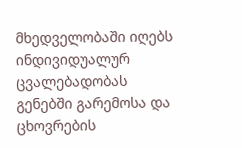მხედველობაში იღებს ინდივიდუალურ ცვალებადობას გენებში გარემოსა და ცხოვრების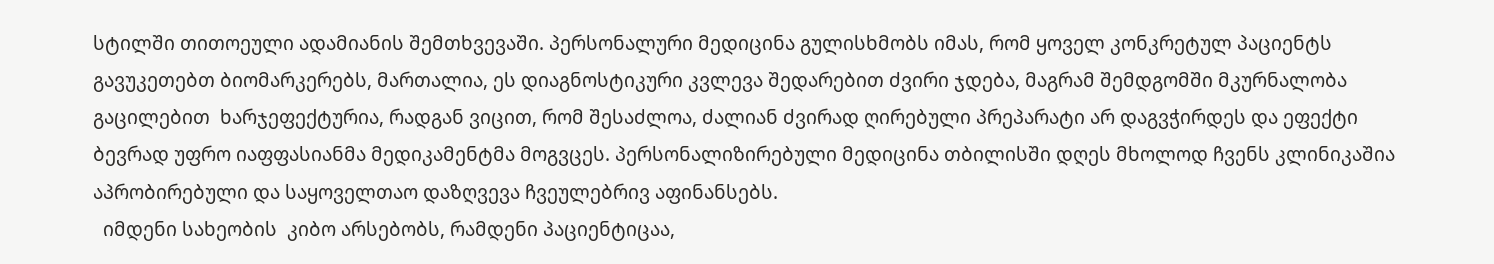სტილში თითოეული ადამიანის შემთხვევაში. პერსონალური მედიცინა გულისხმობს იმას, რომ ყოველ კონკრეტულ პაციენტს გავუკეთებთ ბიომარკერებს, მართალია, ეს დიაგნოსტიკური კვლევა შედარებით ძვირი ჯდება, მაგრამ შემდგომში მკურნალობა გაცილებით  ხარჯეფექტურია, რადგან ვიცით, რომ შესაძლოა, ძალიან ძვირად ღირებული პრეპარატი არ დაგვჭირდეს და ეფექტი ბევრად უფრო იაფფასიანმა მედიკამენტმა მოგვცეს. პერსონალიზირებული მედიცინა თბილისში დღეს მხოლოდ ჩვენს კლინიკაშია აპრობირებული და საყოველთაო დაზღვევა ჩვეულებრივ აფინანსებს.
  იმდენი სახეობის  კიბო არსებობს, რამდენი პაციენტიცაა,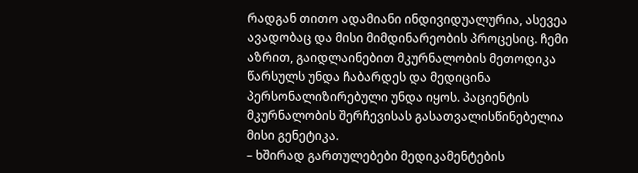რადგან თითო ადამიანი ინდივიდუალურია, ასევეა ავადობაც და მისი მიმდინარეობის პროცესიც. ჩემი აზრით, გაიდლაინებით მკურნალობის მეთოდიკა წარსულს უნდა ჩაბარდეს და მედიცინა პერსონალიზირებული უნდა იყოს. პაციენტის მკურნალობის შერჩევისას გასათვალისწინებელია მისი გენეტიკა.
– ხშირად გართულებები მედიკამენტების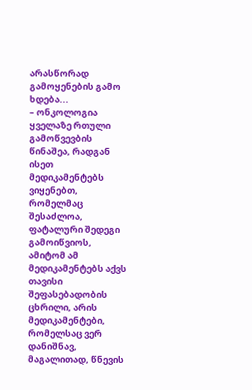არასწორად გამოყენების გამო ხდება...
– ონკოლოგია ყველაზე რთული გამოწვევბის წინაშეა, რადგან ისეთ მედიკამენტებს ვიყენებთ, რომელმაც შესაძლოა, ფატალური შედეგი გამოიწვიოს, ამიტომ ამ მედიკამენტებს აქვს თავისი შეფასებადობის ცხრილი, არის მედიკამენტები, რომელსაც ვერ დანიშნავ, მაგალითად, წნევის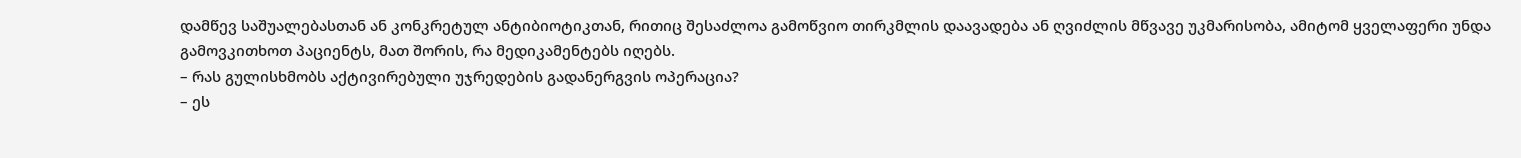დამწევ საშუალებასთან ან კონკრეტულ ანტიბიოტიკთან, რითიც შესაძლოა გამოწვიო თირკმლის დაავადება ან ღვიძლის მწვავე უკმარისობა, ამიტომ ყველაფერი უნდა გამოვკითხოთ პაციენტს, მათ შორის, რა მედიკამენტებს იღებს.
– რას გულისხმობს აქტივირებული უჯრედების გადანერგვის ოპერაცია?
– ეს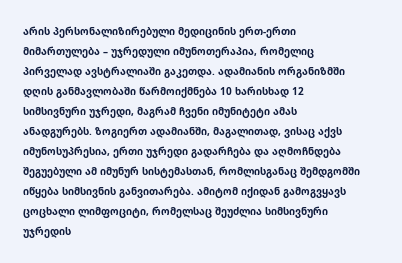არის პერსონალიზირებული მედიცინის ერთ-ერთი მიმართულება – უჯრედული იმუნოთერაპია, რომელიც პირველად ავსტრალიაში გაკეთდა. ადამიანის ორგანიზმში დღის განმავლობაში წარმოიქმნება 10 ხარისხად 12 სიმსივნური უჯრედი, მაგრამ ჩვენი იმუნიტეტი ამას ანადგურებს. ზოგიერთ ადამიანში, მაგალითად, ვისაც აქვს იმუნოსუპრესია, ერთი უჯრედი გადარჩება და აღმოჩნდება შეგუებული ამ იმუნურ სისტემასთან, რომლისგანაც შემდგომში იწყება სიმსივნის განვითარება. ამიტომ იქიდან გამოგვყავს ცოცხალი ლიმფოციტი, რომელსაც შეუძლია სიმსივნური უჯრედის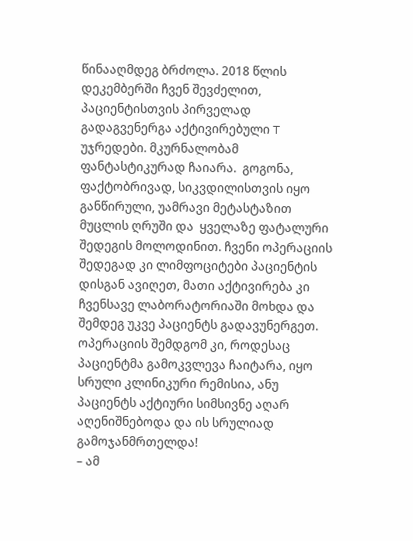წინააღმდეგ ბრძოლა. 2018 წლის დეკემბერში ჩვენ შევძელით, პაციენტისთვის პირველად გადაგვენერგა აქტივირებული T უჯრედები. მკურნალობამ ფანტასტიკურად ჩაიარა.  გოგონა, ფაქტობრივად, სიკვდილისთვის იყო განწირული, უამრავი მეტასტაზით მუცლის ღრუში და  ყველაზე ფატალური შედეგის მოლოდინით. ჩვენი ოპერაციის შედეგად კი ლიმფოციტები პაციენტის დისგან ავიღეთ, მათი აქტივირება კი ჩვენსავე ლაბორატორიაში მოხდა და შემდეგ უკვე პაციენტს გადავუნერგეთ. ოპერაციის შემდგომ კი, როდესაც პაციენტმა გამოკვლევა ჩაიტარა, იყო სრული კლინიკური რემისია, ანუ პაციენტს აქტიური სიმსივნე აღარ აღენიშნებოდა და ის სრულიად გამოჯანმრთელდა!
– ამ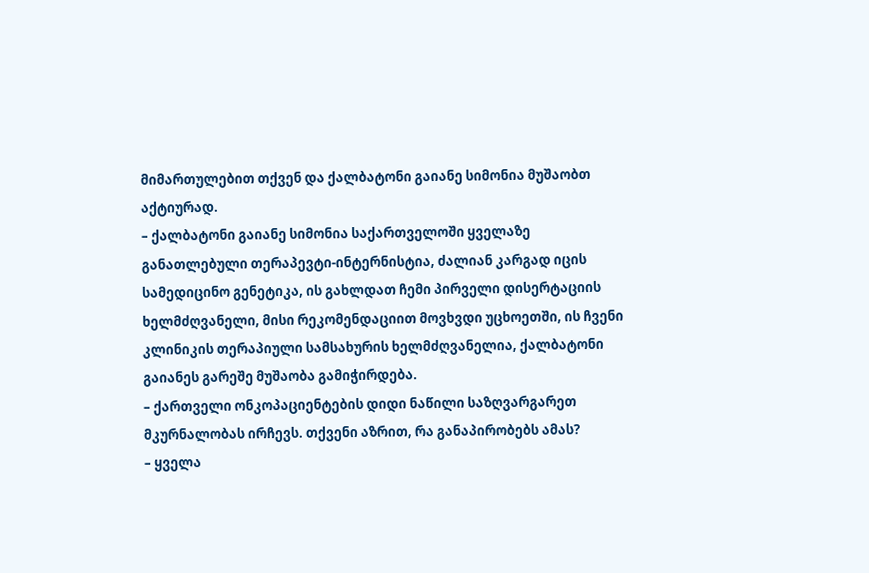მიმართულებით თქვენ და ქალბატონი გაიანე სიმონია მუშაობთ აქტიურად.
– ქალბატონი გაიანე სიმონია საქართველოში ყველაზე განათლებული თერაპევტი-ინტერნისტია, ძალიან კარგად იცის სამედიცინო გენეტიკა, ის გახლდათ ჩემი პირველი დისერტაციის ხელმძღვანელი, მისი რეკომენდაციით მოვხვდი უცხოეთში, ის ჩვენი კლინიკის თერაპიული სამსახურის ხელმძღვანელია, ქალბატონი გაიანეს გარეშე მუშაობა გამიჭირდება.
– ქართველი ონკოპაციენტების დიდი ნაწილი საზღვარგარეთ მკურნალობას ირჩევს. თქვენი აზრით, რა განაპირობებს ამას?
– ყველა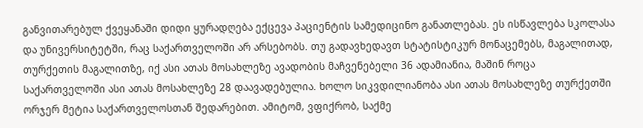განვითარებულ ქვეყანაში დიდი ყურადღება ექცევა პაციენტის სამედიცინო განათლებას. ეს ისწავლება სკოლასა და უნივერსიტეტში, რაც საქართველოში არ არსებობს. თუ გადავხედავთ სტატისტიკურ მონაცემებს, მაგალითად, თურქეთის მაგალითზე, იქ ასი ათას მოსახლეზე ავადობის მაჩვენებელი 36 ადამიანია, მაშინ როცა საქართველოში ასი ათას მოსახლეზე 28 დაავადებულია. ხოლო სიკვდილიანობა ასი ათას მოსახლეზე თურქეთში ორჯერ მეტია საქართველოსთან შედარებით. ამიტომ, ვფიქრობ, საქმე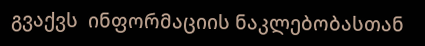გვაქვს  ინფორმაციის ნაკლებობასთან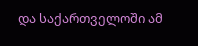და საქართველოში ამ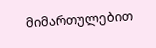მიმართულებით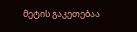მეტის გაკეთებაა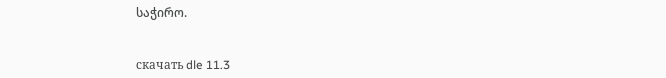საჭირო.


скачать dle 11.3